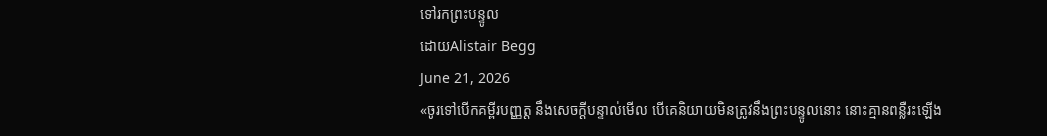ទៅរកព្រះបន្ទូល
ដោយAlistair Begg
June 21, 2026
«ចូរទៅបើកគម្ពីរបញ្ញត្ត នឹងសេចក្ដីបន្ទាល់មើល បើគេនិយាយមិនត្រូវនឹងព្រះបន្ទូលនោះ នោះគ្មានពន្លឺរះឡើង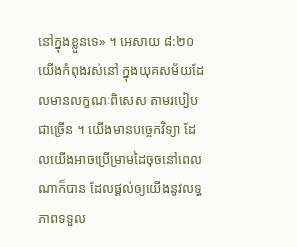នៅក្នុងខ្លួនទេ» ។ អេសាយ ៨:២០
យើងកំពុងរស់នៅ ក្នុងយុគសម័យដែលមានលក្ខណៈពិសេស តាមរបៀបជាច្រើន ។ យើងមានបច្ចេកវិទ្យា ដែលយើងអាចប្រើម្រាមដៃចុចនៅពេលណាក៏បាន ដែលផ្តល់ឲ្យយើងនូវលទ្ធភាពទទួល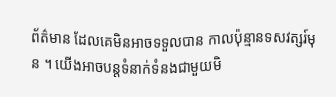ព័ត៌មាន ដែលគេមិនអាចទទួលបាន កាលប៉ុន្មានទសវត្សរ៍មុន ។ យើងអាចបន្តទំនាក់ទំនងជាមួយមិ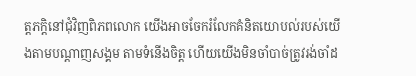ត្តភក្ដិនៅជុំវិញពិភពលោក យើងអាចចែករំលែកគំនិតយោបល់របស់យើងតាមបណ្ដាញសង្គម តាមទំនើងចិត្ត ហើយយើងមិនចាំបាច់ត្រូវរង់ចាំដ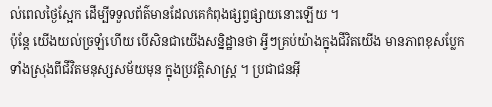ល់ពេលថ្ងៃស្អែក ដើម្បីទទួលព័ត៌មានដែលគេកំពុងផ្សព្វផ្សាយនោះឡើយ ។
ប៉ុន្តែ យើងយល់ច្រឡំហើយ បើសិនជាយើងសន្និដ្ឋានថា អ្វីៗគ្រប់យ៉ាងក្នុងជីវិតយើង មានភាពខុសប្លែកទាំងស្រុងពីជីវិតមនុស្សសម័យមុន ក្នុងប្រវត្តិសាស្រ្ត ។ ប្រជាជនអ៊ី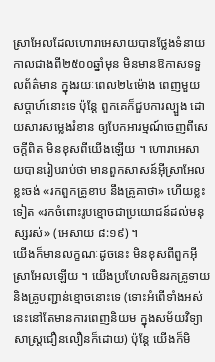ស្រាអែលដែលហោរាអេសាយបានថ្លែងទំនាយ កាលជាងពី២៥០០ឆ្នាំមុន មិនមានឱកាសទទួលព័ត៌មាន ក្នុងរយៈពេល២៤ម៉ោង ពេញមួយសប្តាហ៍នោះទេ ប៉ុន្តែ ពួកគេក៏ជួបការល្បួង ដោយសារសម្លេងរំខាន ឲ្យបែកអារម្មណ៍ចេញពីសេចក្តីពិត មិនខុសពីយើងឡើយ ។ ហោរាអេសាយបានរៀបរាប់ថា មានពួកសាសន៍អ៊ីស្រាអែលខ្លះចង់ «រកពួកគ្រូខាប នឹងគ្រូគាថា» ហើយខ្លះទៀត «រកចំពោះរូបខ្មោចជាប្រយោជន៍ដល់មនុស្សរស់» (អេសាយ ៨:១៩) ។
យើងក៏មានលក្ខណៈដូចនេះ មិនខុសពីពួកអ៊ីស្រាអែលឡើយ ។ យើងប្រហែលមិនរកគ្រូទាយ និងគ្រូបញ្ជាន់ខ្មោចនោះទេ (ទោះអំពើទាំងអស់នេះនៅតែមានការពេញនិយម ក្នុងសម័យវិទ្យាសាស្រ្តជឿនលឿនក៏ដោយ) ប៉ុន្តែ យើងក៏មិ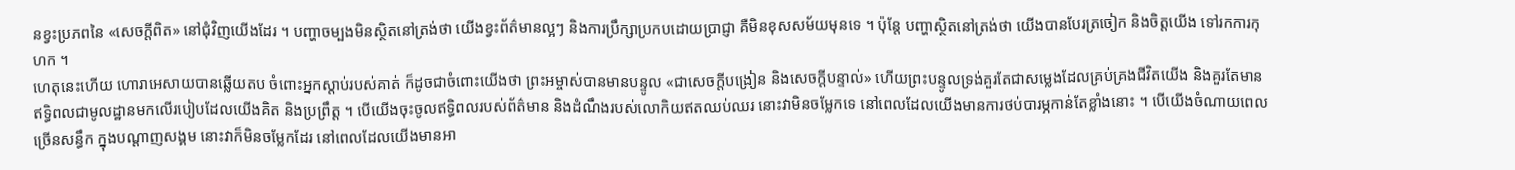នខ្វះប្រភពនៃ «សេចក្តីពិត» នៅជុំវិញយើងដែរ ។ បញ្ហាចម្បងមិនស្ថិតនៅត្រង់ថា យើងខ្វះព័ត៌មានល្អៗ និងការប្រឹក្សាប្រកបដោយប្រាជ្ញា គឺមិនខុសសម័យមុនទេ ។ ប៉ុន្តែ បញ្ហាស្ថិតនៅត្រង់ថា យើងបានបែរត្រចៀក និងចិត្តយើង ទៅរកការកុហក ។
ហេតុនេះហើយ ហោរាអេសាយបានឆ្លើយតប ចំពោះអ្នកស្តាប់របស់គាត់ ក៏ដូចជាចំពោះយើងថា ព្រះអម្ចាស់បានមានបន្ទូល «ជាសេចក្តីបង្រៀន និងសេចក្តីបន្ទាល់» ហើយព្រះបន្ទូលទ្រង់គួរតែជាសម្លេងដែលគ្រប់គ្រងជីវិតយើង និងគួរតែមានឥទ្ធិពលជាមូលដ្ឋានមកលើរបៀបដែលយើងគិត និងប្រព្រឹត្ត ។ បើយើងចុះចូលឥទ្ធិពលរបស់ព័ត៌មាន និងដំណឹងរបស់លោកិយឥតឈប់ឈរ នោះវាមិនចម្លែកទេ នៅពេលដែលយើងមានការថប់បារម្ភកាន់តែខ្លាំងនោះ ។ បើយើងចំណាយពេលច្រើនសន្ធឹក ក្នុងបណ្ដាញសង្គម នោះវាក៏មិនចម្លែកដែរ នៅពេលដែលយើងមានអា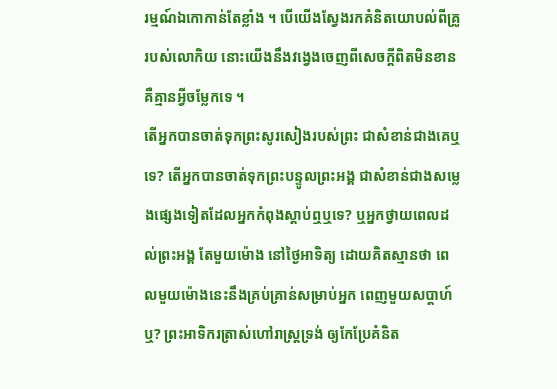រម្មណ៍ឯកោកាន់តែខ្លាំង ។ បើយើងស្វែងរកគំនិតយោបល់ពីគ្រូរបស់លោកិយ នោះយើងនឹងវង្វេងចេញពីសេចក្តីពិតមិនខាន គឺគ្មានអ្វីចម្លែកទេ ។
តើអ្នកបានចាត់ទុកព្រះសូរសៀងរបស់ព្រះ ជាសំខាន់ជាងគេឬទេ? តើអ្នកបានចាត់ទុកព្រះបន្ទូលព្រះអង្គ ជាសំខាន់ជាងសម្លេងផ្សេងទៀតដែលអ្នកកំពុងស្តាប់ឮឬទេ? ឬអ្នកថ្វាយពេលដល់ព្រះអង្គ តែមួយម៉ោង នៅថ្ងៃអាទិត្យ ដោយគិតស្មានថា ពេលមួយម៉ោងនេះនឹងគ្រប់គ្រាន់សម្រាប់អ្នក ពេញមួយសប្តាហ៍ឬ? ព្រះអាទិករត្រាស់ហៅរាស្រ្តទ្រង់ ឲ្យកែប្រែគំនិត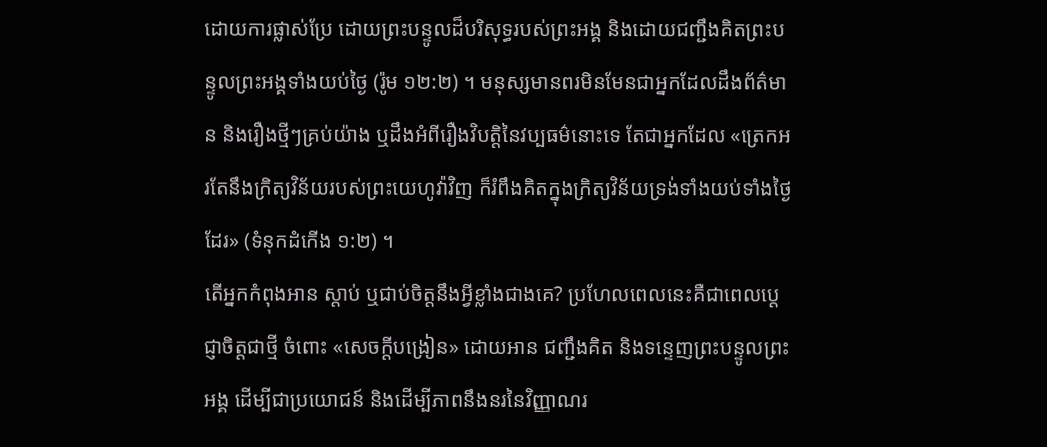ដោយការផ្លាស់ប្រែ ដោយព្រះបន្ទូលដ៏បរិសុទ្ធរបស់ព្រះអង្គ និងដោយជញ្ជឹងគិតព្រះបន្ទូលព្រះអង្គទាំងយប់ថ្ងៃ (រ៉ូម ១២:២) ។ មនុស្សមានពរមិនមែនជាអ្នកដែលដឹងព័ត៌មាន និងរឿងថ្មីៗគ្រប់យ៉ាង ឬដឹងអំពីរឿងវិបត្តិនៃវប្បធម៌នោះទេ តែជាអ្នកដែល «ត្រេកអរតែនឹងក្រិត្យវិន័យរបស់ព្រះយេហូវ៉ាវិញ ក៏រំពឹងគិតក្នុងក្រិត្យវិន័យទ្រង់ទាំងយប់ទាំងថ្ងៃដែរ» (ទំនុកដំកើង ១:២) ។
តើអ្នកកំពុងអាន ស្តាប់ ឬជាប់ចិត្តនឹងអ្វីខ្លាំងជាងគេ? ប្រហែលពេលនេះគឺជាពេលប្ដេជ្ញាចិត្តជាថ្មី ចំពោះ «សេចក្តីបង្រៀន» ដោយអាន ជញ្ជឹងគិត និងទន្ទេញព្រះបន្ទូលព្រះអង្គ ដើម្បីជាប្រយោជន៍ និងដើម្បីភាពនឹងនរនៃវិញ្ញាណរ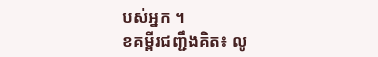បស់អ្នក ។
ខគម្ពីរជញ្ជឹងគិត៖ លូ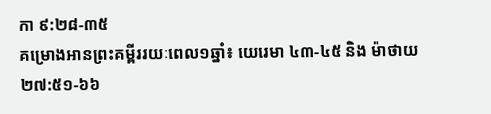កា ៩:២៨-៣៥
គម្រោងអានព្រះគម្ពីររយៈពេល១ឆ្នាំ៖ យេរេមា ៤៣-៤៥ និង ម៉ាថាយ ២៧:៥១-៦៦